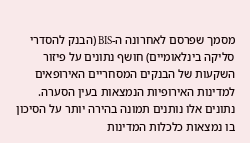מסמך שפרסם לאחרונה ה-BIS (הבנק להסדרי סליקה בינלאומיים) חושף נתונים על פיזור השקעות של הבנקים המסחריים האירופאים למדינות האירופיות הנמצאות בעין הסערה. נתונים אלו נותנים תמונה בהירה יותר על הסיכון בו נמצאות כלכלות המדינות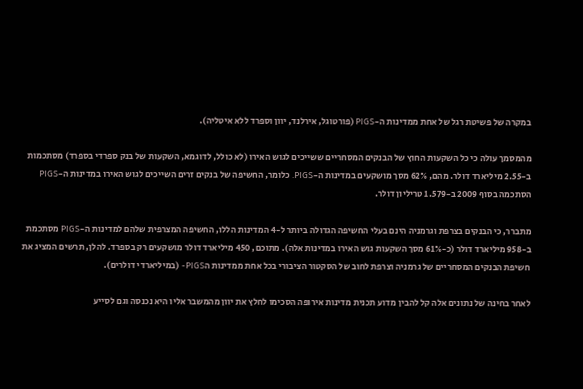במקרה של פשיטת רגל של אחת ממדינות ה-PIGS (פורטוגל, אירלנד, יוון וספרד ללא איטליה).

מהמסמך עולה כי כל השקעות החוץ של הבנקים המסחריים ששייכים לגוש האירו (לא כולל, לדוגמא, השקעות של בנק ספרדי בספרד) מסתכמות ב-2.55 מיליארד דולר. מהם, 62% מסך מושקעים במדינות ה-PIGS. כלומר, החשיפה של בנקים זרים השייכים לגוש האירו במדינות ה-PIGS הסתכמה בסוף 2009 ב-1.579 טריליון דולר.

מתברר, כי הבנקים בצרפת וגרמניה הינם בעלי החשיפה הגדולה ביותר ל-4 המדינות הללו, החשיפה המצרפית שלהם למדינות ה-PIGS מסתכמת ב-958 מיליארד דולר (כ-61% מסך השקעות גוש האירו במדינות אלה). מתוכם, 450 מיליארד דולר מושקעים רק בספרד. להלן, תרשים המציג את חשיפת הבנקים המסחריים של גרמניה וצרפת לחוב של הסקטור הציבורי בכל אחת ממדינות הPIGS- (במיליארדי דולרים).

לאחר בחינה של נתונים אלה קל להבין מדוע תכנית מדינות אירופה הסכימו לחלץ את יוון מהמשבר אליו היא נכנסה וגם לסייע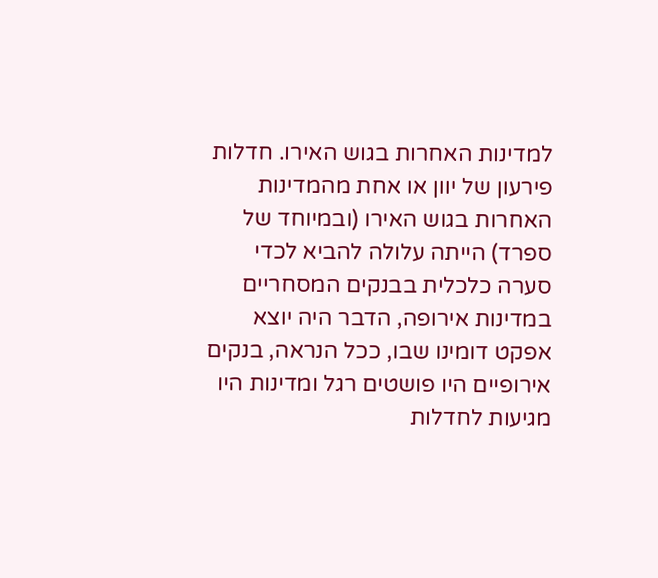למדינות האחרות בגוש האירו. חדלות פירעון של יוון או אחת מהמדינות האחרות בגוש האירו (ובמיוחד של ספרד) הייתה עלולה להביא לכדי סערה כלכלית בבנקים המסחריים במדינות אירופה, הדבר היה יוצא אפקט דומינו שבו, ככל הנראה, בנקים אירופיים היו פושטים רגל ומדינות היו מגיעות לחדלות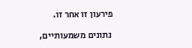פירעון זו אחר זו.

 נתונים משמעותיים,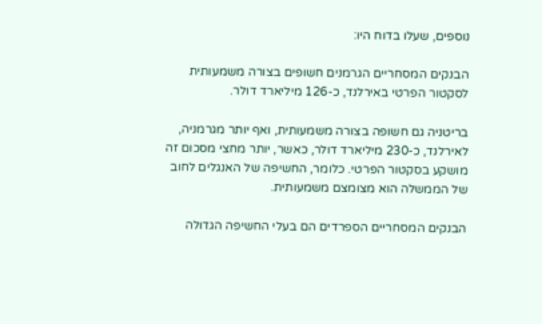נוספים, שעלו בדוח היו:

הבנקים המסחריים הגרמנים חשופים בצורה משמעותית לסקטור הפרטי באירלנד, כ-126 מיליארד דולר.

בריטניה גם חשופה בצורה משמעותית, ואף יותר מגרמניה, לאירלנד, כ-230 מיליארד דולר, כאשר, יותר מחצי מסכום זה מושקע בסקטור הפרטי. כלומר, החשיפה של האנגלים לחוב של הממשלה הוא מצומצם משמעותית.

הבנקים המסחריים הספרדים הם בעלי החשיפה הגדולה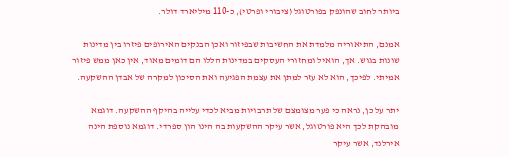ביותר לחוב שהונפק בפורטוגל (ציבורי ופרטי), כ-110 מיליארד דולר.

אמנם, התיאוריה מלמדת את החשיבות שבפיזור ואכן הבנקים האירופים פיזרו בין מדינות שונות בגוש. אך, הואיל ומחזורי העסקים במדינות הללו הם דומים מאוד, אין כאן ממש פיזור אמיתי. לפיכך, הוא לא עזר למתן את עצמת הפגיעה ואת הסיכון למקרה של אבדן ההשקעה.

יתר על כן, נראה כי פער מצומצם של תרבויות מביא לכדי עלייה בהיקף ההשקעה. דוגמא מובהקת לכך היא פורטוגל, אשר עיקר ההשקעות בה הינו הון ספרדי. דוגמא נוספת הינה אירלנד, אשר עיקר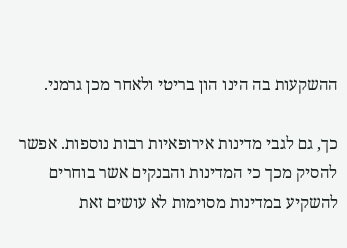ההשקעות בה הינו הון בריטי ולאחר מכן גרמני.

כך, גם לגבי מדינות אירופאיות רבות נוספות. אפשר להסיק מכך כי המדינות והבנקים אשר בוחרים להשקיע במדינות מסוימות לא עושים זאת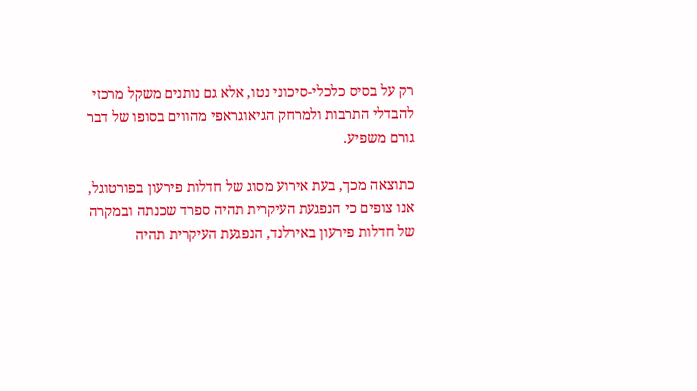רק על בסיס כלכלי-סיכוני נטו, אלא גם נותנים משקל מרכזי להבדלי התרבות ולמרחק הגיאוגראפי מהווים בסופו של דבר גורם משפיע.

כתוצאה מכך, בעת אירוע מסוג של חדלות פירעון בפורטוגל, אנו צופים כי הנפגעת העיקרית תהיה ספרד שכנתה ובמקרה של חדלות פירעון באירלנד, הנפגעת העיקרית תהיה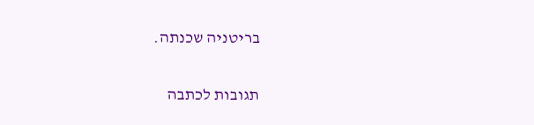בריטניה שכנתה.

תגובות לכתבה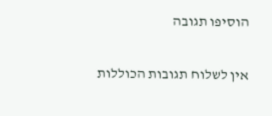הוסיפו תגובה

אין לשלוח תגובות הכוללות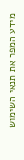מידע המפר את תנאי השימוש